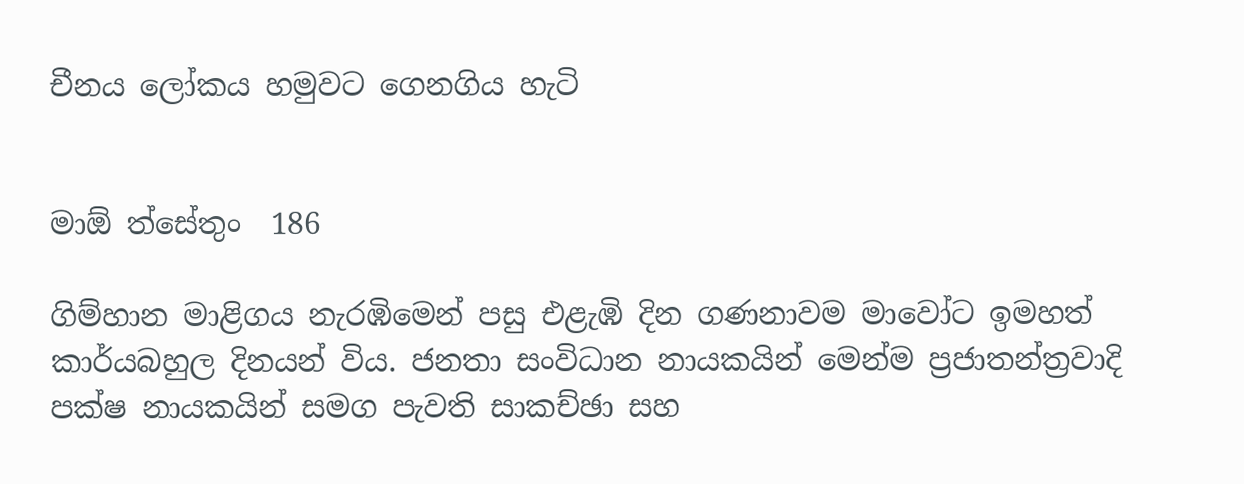චීනය ලෝකය හමුවට ගෙනගිය හැටි


මාඕ ත්සේතුං  186

ගිම්හාන මාළිගය නැරඹිමෙන් පසු එළැඹි දින ගණනාවම මාවෝට ඉමහත් කාර්යබහුල දිනයන් විය. ජනතා සංවිධාන නායකයින් මෙන්ම ප්‍රජාතන්ත්‍රවාදි පක්ෂ නායකයින් සමග පැවති සාකච්ඡා සහ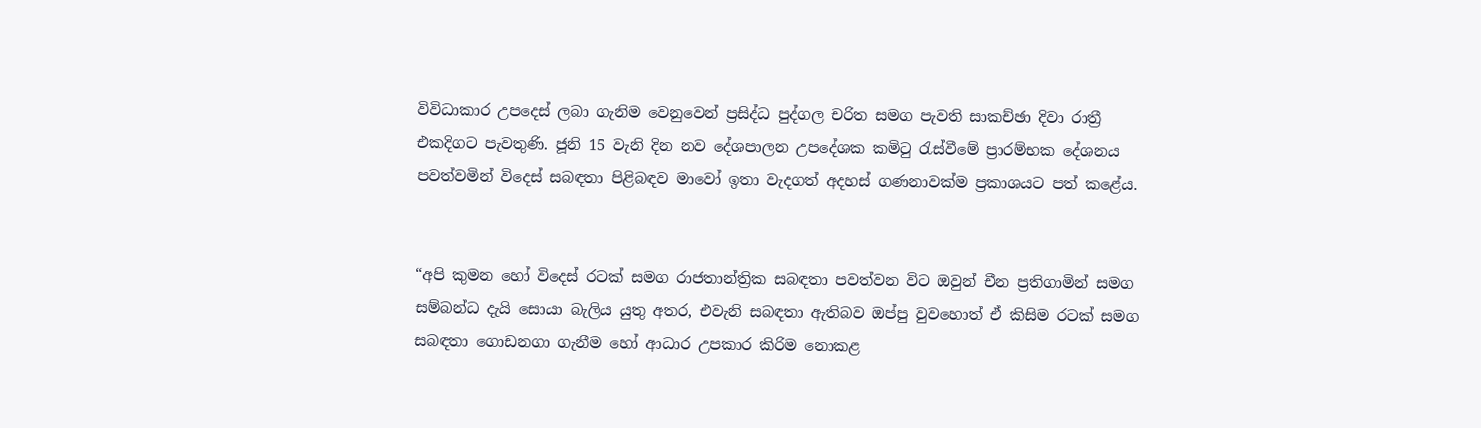විවිධාකාර උපදෙස් ලබා ගැනිම වෙනුවෙන් ප්‍රසිද්ධ පුද්ගල චරිත සමග පැවති සාකච්ඡා දිවා රාත්‍රී එකදිගට පැවතුණි. ජූනි 15 වැනි දින නව දේශපාලන උපදේශක කමිටු රැස්වීමේ ප්‍රාරම්භක දේශනය පවත්වමින් විදෙස් සබඳතා පිළිබඳව මාවෝ ඉතා වැදගත් අදහස් ගණනාවක්ම ප්‍රකාශයට පත් කළේය.


“අපි කුමන හෝ විදෙස් රටක් සමග රාජතාන්ත්‍රික සබඳතා පවත්වන විට ඔවුන් චීන ප්‍රතිගාමින් සමග සම්බන්ධ දැයි සොයා බැලිය යුතු අතර, එවැනි සබඳතා ඇතිබව ඔප්පු වුවහොත් ඒ කිසිම රටක් සමග සබඳතා ගොඩනගා ගැනීම හෝ ආධාර උපකාර කිරිම නොකළ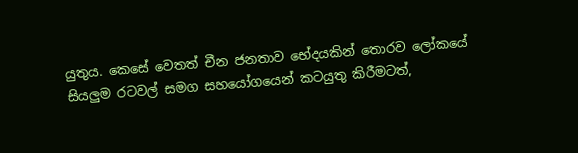යුතුය. කෙසේ වෙතත් චීන ජනතාව භේදයකින් තොරව ලෝකයේ සියලුම රටවල් සමග සහයෝගයෙන් කටයුතු කිරීමටත්,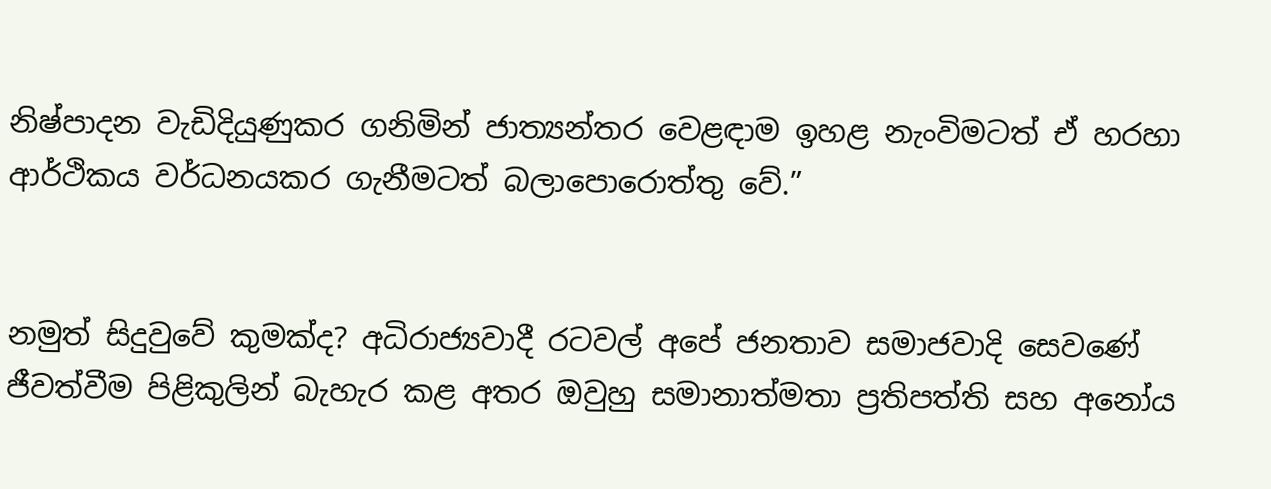නිෂ්පාදන වැඩිදියුණුකර ගනිමින් ජාත්‍යන්තර වෙළඳාම ඉහළ නැංවිමටත් ඒ හරහා ආර්ථිකය වර්ධනයකර ගැනීමටත් බලාපොරොත්තු වේ.”


නමුත් සිදුවුවේ කුමක්ද? අධිරාජ්‍යවාදී රටවල් අපේ ජනතාව සමාජවාදි සෙවණේ ජීවත්වීම පිළිකුලින් බැහැර කළ අතර ඔවුහු සමානාත්මතා ප්‍රතිපත්ති සහ අනෝ‍ය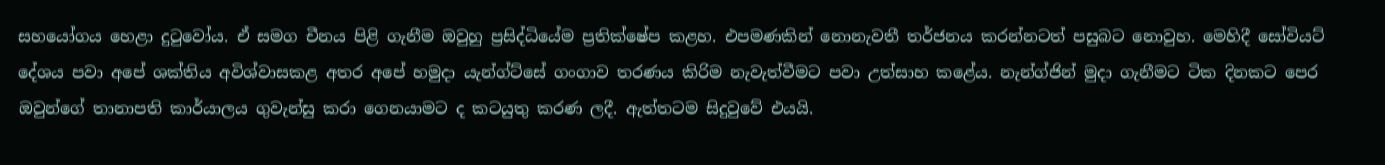සහයෝගය හෙළා දුටුවෝය. ඒ සමග චීනය පිළි ගැනීම ඔවුහු ප්‍රසිද්ධියේම ප්‍රතික්ෂේප කළහ. එපමණකින් නොනැවතී තර්ජනය කරන්නටත් පසුබට නොවුහ. මෙහිදී සෝවියට් දේශය පවා අපේ ශක්තිය අවිශ්වාසකළ අතර අපේ හමුදා යැන්ග්ට්සේ ගංගාව තරණය කිරිම නැවැත්වීමට පවා උත්සාහ කළේය. නැන්ග්ජින් මුදා ගැනීමට ටික දිනකට පෙර ඔවුන්ගේ තානාපති කාර්යාලය ගුවැන්සු කරා ගෙනයාමට ද කටයුතු කරණ ලදී. ඇත්තටම සිදුවුවේ එයයි.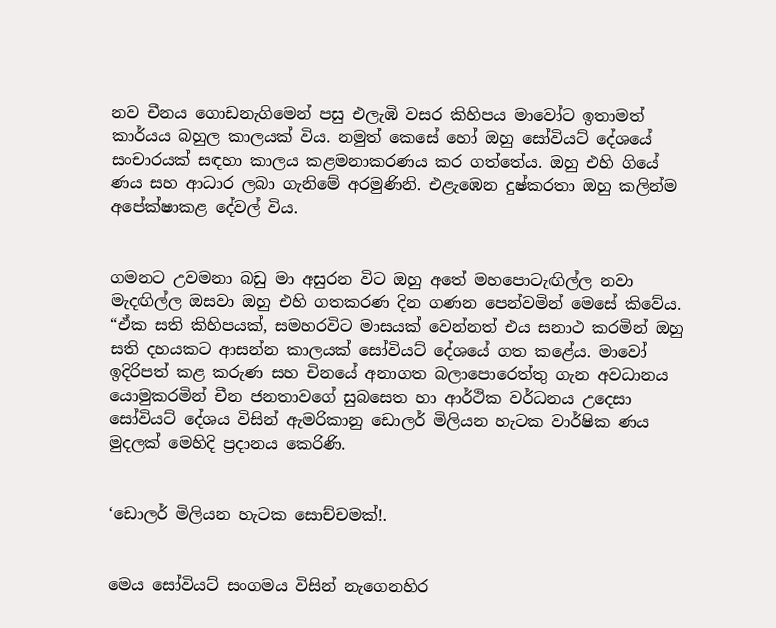නව චීනය ගොඩනැගිමෙන් පසු එලැඹි වසර කිහිපය මාවෝට ඉතාමත් කාර්යය බහුල කාලයක් විය. නමුත් කෙසේ හෝ ඔහු සෝවියට් දේශයේ සංචාරයක් සඳහා කාලය කළමනාකරණය කර ගත්තේය. ඔහු එහි ගියේ ණය සහ ආධාර ලබා ගැනිමේ අරමුණිනි. එළැඹෙන දුෂ්කරතා ඔහු කලින්ම අපේක්ෂාකළ දේවල් විය.


ගමනට උවමනා බඩු මා අසුරන විට ඔහු අතේ මහපොටැඟිල්ල නවා මැදඟිල්ල ඔසවා ඔහු එහි ගතකරණ දින ගණන පෙන්වමින් මෙසේ කිවේය. “ඒක සති කිහිපයක්, සමහරවිට මාසයක් වෙන්නත් එය සනාථ කරමින් ඔහු සති දහයකට ආසන්න කාලයක් සෝවියට් දේශයේ ගත කළේය. මාවෝ ඉදිරිපත් කළ කරුණ සහ චිනයේ අනාගත බලාපොරෙත්තු ගැන අවධානය යොමුකරමින් චීන ජනතාවගේ සුබසෙත හා ආර්ථික වර්ධනය උදෙසා සෝවියට් දේශය විසින් ඇමරිකානු ඩොලර් මිලියන හැටක වාර්ෂික ණය මුදලක් මෙහිදි ප්‍රදානය කෙරිණි.


‘ඩොලර් මිලියන හැටක සොච්චමක්!.


මෙය සෝවියට් සංගමය විසින් නැගෙනහිර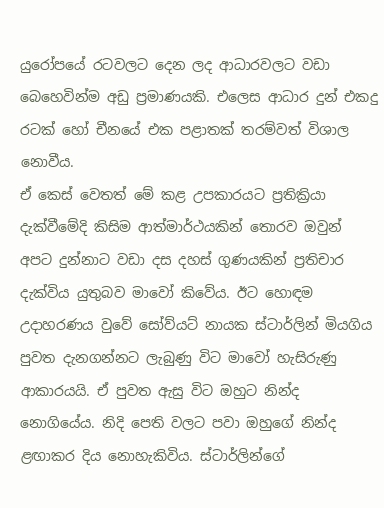යුරෝපයේ රටවලට දෙන ලද ආධාරවලට වඩා බෙහෙවින්ම අඩු ප්‍රමාණයකි. එලෙස ආධාර දුන් එකදු රටක් හෝ චීනයේ එක පළාතක් තරම්වත් විශාල නොවීය.
ඒ කෙස් වෙතත් මේ කළ උපකාරයට ප්‍රතික්‍රියා දැක්වීමේදි කිසිම ආත්මාර්ථයකින් තොරව ඔවුන් අපට දුන්නාට වඩා දස දහස් ගුණයකින් ප්‍රතිචාර දැක්විය යුතුබව මාවෝ කිවේය. ඊට හොඳම උදාහරණය වුවේ සෝව්යට් නායක ස්ටාර්ලින් මියගිය පුවත දැනගන්නට ලැබුණු විට මාවෝ හැසිරුණු ආකාරයයි. ඒ පුවත ඇසු විට ඔහුට නින්ද නොගියේය. නිදි පෙති වලට පවා ඔහුගේ නින්ද ළඟාකර දිය නොහැකිවිය. ස්ටාර්ලින්ගේ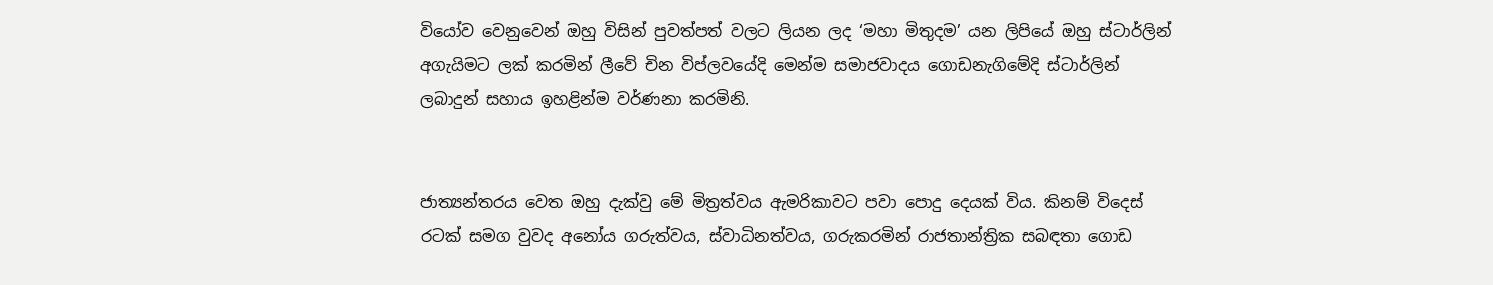වියෝව වෙනුවෙන් ඔහු විසින් පුවත්පත් වලට ලියන ලද ‘මහා මිතුදම’ යන ලිපියේ ඔහු ස්ටාර්ලින් අගැයිමට ලක් කරමින් ලීවේ චින විප්ලවයේදි මෙන්ම සමාජවාදය ගොඩනැගිමේදි ස්ටාර්ලින් ලබාදුන් සහාය ඉහළින්ම වර්ණනා කරමිනි.


ජාත්‍යන්තරය වෙත ඔහු දැක්වු මේ මිත්‍රත්වය ඇමරිකාවට පවා පොදු දෙයක් විය. කිනම් විදෙස් රටක් සමග වුවද අනෝ‍ය ගරුත්වය, ස්වාධිනත්වය, ගරුකරමින් රාජතාන්ත්‍රික සබඳතා ගොඩ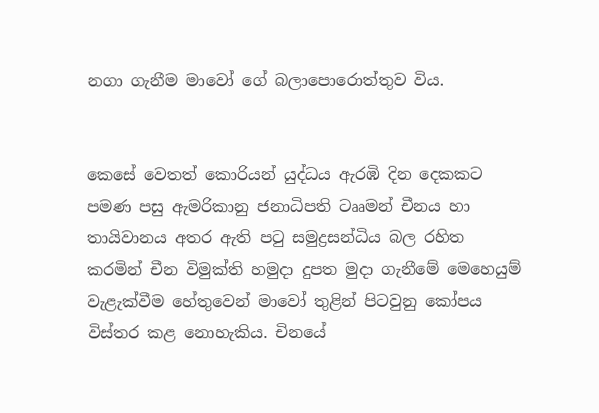නගා ගැනීම මාවෝ ගේ බලාපොරොත්තුව විය.


කෙසේ වෙතත් කොරියන් යුද්ධය ඇරඹි දින දෙකකට පමණ පසු ඇමරිකානු ජනාධිපති ටෲමන් චීනය හා තායිවානය අතර ඇති පටු සමුද්‍රසන්ධිය බල රහිත කරමින් චීන විමුක්ති හමුදා දුපත මුදා ගැනීමේ මෙහෙයුම් වැළැක්වීම හේතුවෙන් මාවෝ තුළින් පිටවුනු කෝපය විස්තර කළ නොහැකිය. චිනයේ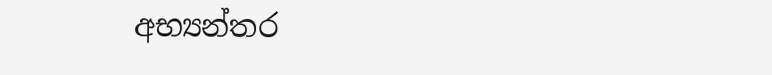අභ්‍යන්තර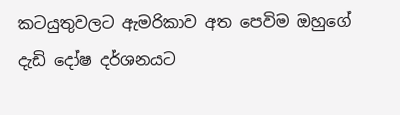කටයුතුවලට ඇමරිකාව අත පෙවිම ඔහුගේ දැඩි දෝෂ දර්ශනයට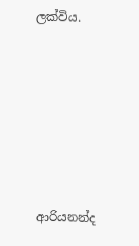ලක්විය.










ආරියනන්ද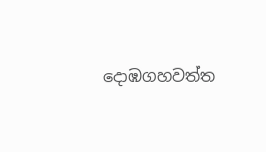දොඹගහවත්ත